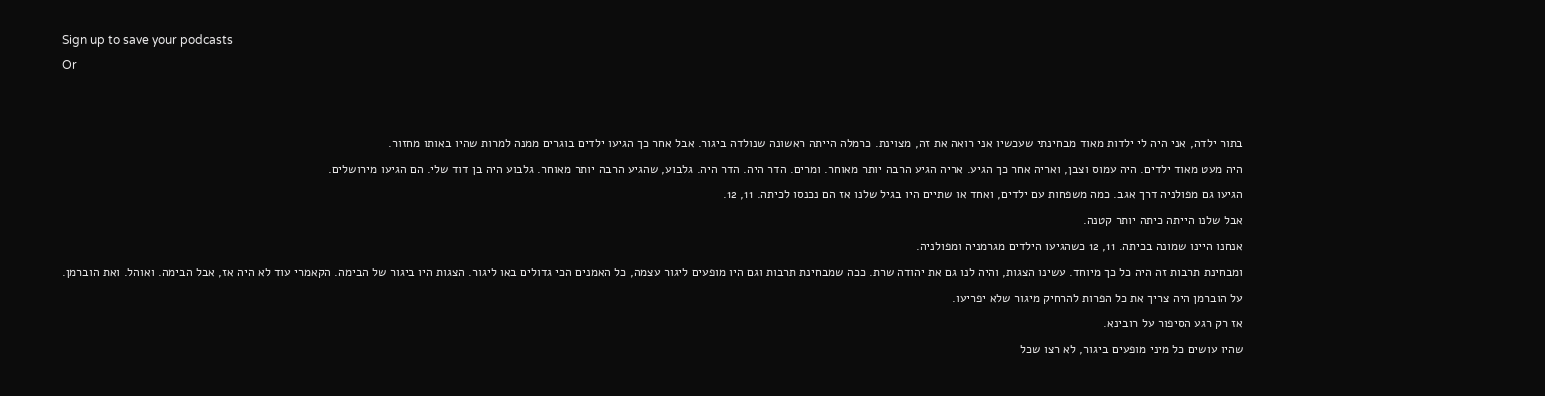Sign up to save your podcasts
Or


בתור ילדה, אני היה לי ילדות מאוד מבחינתי שעכשיו אני רואה את זה, מצוינת. כרמלה הייתה ראשונה שנולדה ביגור. אבל אחר כך הגיעו ילדים בוגרים ממנה למרות שהיו באותו מחזור.
היה מעט מאוד ילדים. היה עמוס וצבן, ואריה אחר כך הגיע. אריה הגיע הרבה יותר מאוחר. ומרים. הדר היה. הדר היה. גלבוע, שהגיע הרבה יותר מאוחר. גלבוע היה בן דוד שלי. הם הגיעו מירושלים.
הגיעו גם מפולניה דרך אגב. כמה משפחות עם ילדים, ואחד או שתיים היו בגיל שלנו אז הם נכנסו לכיתה. 11, 12.
אבל שלנו הייתה כיתה יותר קטנה.
אנחנו היינו שמונה בכיתה. 11, 12 כשהגיעו הילדים מגרמניה ומפולניה.
ומבחינת תרבות זה היה כל כך מיוחד. עשינו הצגות, והיה לנו גם את יהודה שרת. ככה שמבחינת תרבות וגם היו מופעים ליגור עצמה, כל האמנים הכי גדולים באו ליגור. הצגות היו ביגור של הבימה. הקאמרי עוד לא היה אז, אבל הבימה. ואוהל. ואת הוברמן. על הוברמן היה צריך את כל הפרות להרחיק מיגור שלא יפריעו.
אז רק רגע הסיפור על רובינא.
שהיו עושים כל מיני מופעים ביגור, לא רצו שכל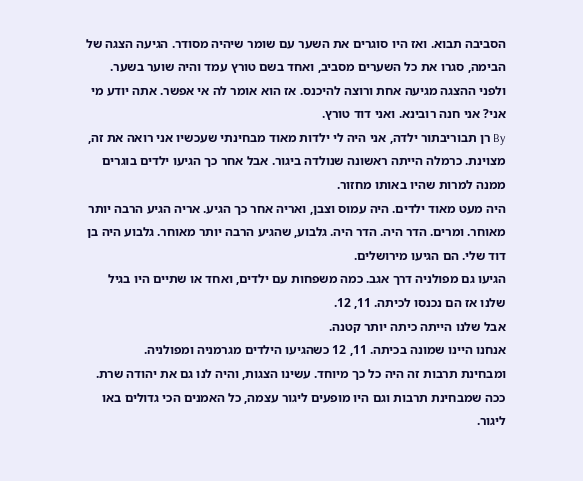הסביבה תבוא. ואז היו סוגרים את השער עם שומר שיהיה מסודר. הגיעה הצגה של הבימה, סגרו את כל השערים מסביב, ואחד בשם טורץ עמד והיה שוער בשער. ולפני ההצגה מגיעה אחת ורוצה להיכנס. אז הוא אומר לה אי אפשר. אתה יודע מי אני? אני חנה רובינא. ואני דוד טורץ.
By רן תבוריבתור ילדה, אני היה לי ילדות מאוד מבחינתי שעכשיו אני רואה את זה, מצוינת. כרמלה הייתה ראשונה שנולדה ביגור. אבל אחר כך הגיעו ילדים בוגרים ממנה למרות שהיו באותו מחזור.
היה מעט מאוד ילדים. היה עמוס וצבן, ואריה אחר כך הגיע. אריה הגיע הרבה יותר מאוחר. ומרים. הדר היה. הדר היה. גלבוע, שהגיע הרבה יותר מאוחר. גלבוע היה בן דוד שלי. הם הגיעו מירושלים.
הגיעו גם מפולניה דרך אגב. כמה משפחות עם ילדים, ואחד או שתיים היו בגיל שלנו אז הם נכנסו לכיתה. 11, 12.
אבל שלנו הייתה כיתה יותר קטנה.
אנחנו היינו שמונה בכיתה. 11, 12 כשהגיעו הילדים מגרמניה ומפולניה.
ומבחינת תרבות זה היה כל כך מיוחד. עשינו הצגות, והיה לנו גם את יהודה שרת. ככה שמבחינת תרבות וגם היו מופעים ליגור עצמה, כל האמנים הכי גדולים באו ליגור.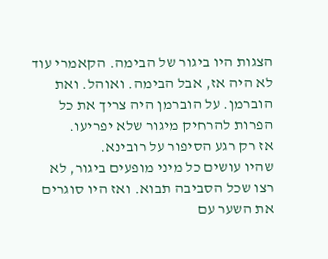הצגות היו ביגור של הבימה. הקאמרי עוד לא היה אז, אבל הבימה. ואוהל. ואת הוברמן. על הוברמן היה צריך את כל הפרות להרחיק מיגור שלא יפריעו.
אז רק רגע הסיפור על רובינא.
שהיו עושים כל מיני מופעים ביגור, לא רצו שכל הסביבה תבוא. ואז היו סוגרים את השער עם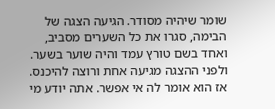שומר שיהיה מסודר. הגיעה הצגה של הבימה, סגרו את כל השערים מסביב, ואחד בשם טורץ עמד והיה שוער בשער. ולפני ההצגה מגיעה אחת ורוצה להיכנס. אז הוא אומר לה אי אפשר. אתה יודע מי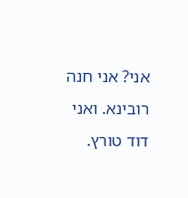אני? אני חנה רובינא. ואני דוד טורץ.